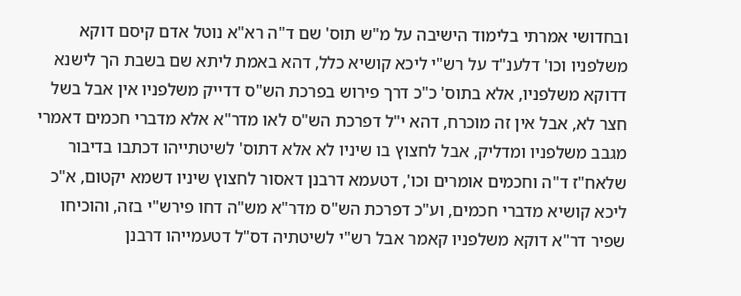ובחדושי אמרתי בלימוד הישיבה על מ"ש תוס' שם ד"ה רא"א נוטל אדם קיסם דוקא משלפניו וכו' דלענ"ד על רש"י ליכא קושיא כלל, דהא באמת ליתא שם בשבת הך לישנא דדוקא משלפניו, אלא בתוס' כ"כ דרך פירוש בפרכת הש"ס דדייק משלפניו אין אבל בשל חצר לא, אבל אין זה מוכרח, דהא י"ל דפרכת הש"ס לאו מדר"א אלא מדברי חכמים דאמרי מגבב משלפניו ומדליק, אבל לחצוץ בו שיניו לא אלא דתוס' לשיטתייהו דכתבו בדיבור שלאח"ז ד"ה וחכמים אומרים וכו', דטעמא דרבנן דאסור לחצוץ שיניו דשמא יקטום, א"כ ליכא קושיא מדברי חכמים, וע"כ דפרכת הש"ס מדר"א מש"ה דחו פירש"י בזה, והוכיחו שפיר דר"א דוקא משלפניו קאמר אבל רש"י לשיטתיה דס"ל דטעמייהו דרבנן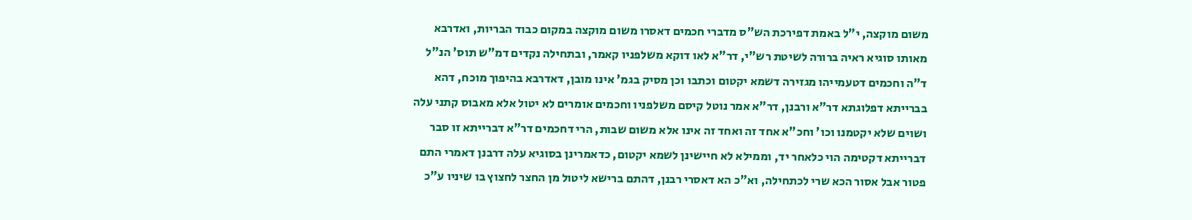משום מוקצה, י"ל באמת דפירכת הש"ס מדברי חכמים דאסרו משום מוקצה במקום כבוד הבריות, ואדרבא מאותו סוגיא ראיה ברורה לשיטת רש"י, דר"א לאו דוקא משלפניו קאמר, ובתחילה נקדים דמ"ש תוס' הנ"ל ד"ה וחכמים דטעמייהו מגזירה דשמא יקטום וכתבו וכן מסיק בגמ' אינו מובן, דאדרבא בהיפוך מוכח, דהא בברייתא דפלוגתא דר"א ורבנן, דר"א אמר נוטל קיסם משלפניו וחכמים אומרים לא יטול אלא מאבוס קתני עלה ושוים שלא יקטמנו וכו' וחכ"א אחד זה ואחד זה אינו אלא משום שבות, הרי דחכמים דר"א דברייתא זו סבר דברייתא דקטימה הוי כלאחר יד, וממילא לא חיישינן לשמא יקטום, כדאמרינן בסוגיא עלה דרבנן דאמרי התם פטור אבל אסור הכא שרי לכתחילה, וא"כ הא דאסרי רבנן, דהתם ברישא ליטול מן החצר לחצוץ בו שיניו ע"כ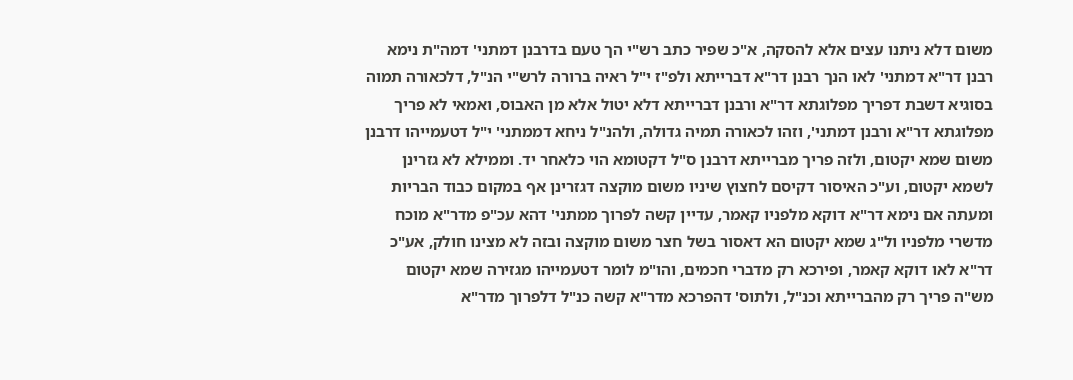משום דלא ניתנו עצים אלא להסקה, א"כ שפיר כתב רש"י הך טעם בדרבנן דמתני' דמה"ת נימא רבנן דר"א דמתני' לאו הנך רבנן דר"א דברייתא ולפ"ז י"ל ראיה ברורה לרש"י הנ"ל, דלכאורה תמוה בסוגיא דשבת דפריך מפלוגתא דר"א ורבנן דברייתא דלא יטול אלא מן האבוס, ואמאי לא פריך מפלוגתא דר"א ורבנן דמתני', וזהו לכאורה תמיה גדולה, ולהנ"ל ניחא דממתני' י"ל דטעמייהו דרבנן משום שמא יקטום, ולזה פריך מברייתא דרבנן ס"ל דקטומא הוי כלאחר יד. וממילא לא גזרינן לשמא יקטום, וע"כ האיסור דקיסם לחצוץ שיניו משום מוקצה דגזרינן אף במקום כבוד הבריות ומעתה אם נימא דר"א דוקא מלפניו קאמר, עדיין קשה לפרוך ממתני' דהא עכ"פ מדר"א מוכח מדשרי מלפניו ול"ג שמא יקטום הא דאסור בשל חצר משום מוקצה ובזה לא מצינו חולק, אע"כ דר"א לאו דוקא קאמר, ופירכא רק מדברי חכמים, והו"מ לומר דטעמייהו מגזירה שמא יקטום מש"ה פריך רק מהברייתא וכנ"ל, ולתוס' דהפרכא מדר"א קשה כנ"ל דלפרוך מדר"א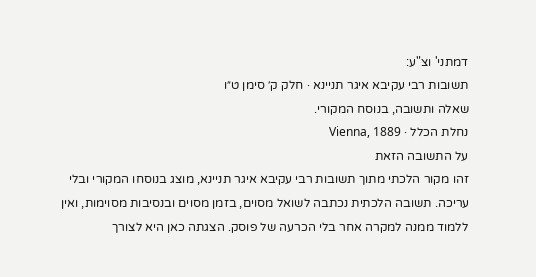דמתני' וצ"ע:
תשובות רבי עקיבא איגר תניינא · חלק ק׳ סימן ט״ו
שאלה ותשובה, בנוסח המקורי.
נחלת הכלל · Vienna, 1889
על התשובה הזאת
זהו מקור הלכתי מתוך תשובות רבי עקיבא איגר תניינא, מוצג בנוסחו המקורי ובלי עריכה. תשובה הלכתית נכתבה לשואל מסוים, בזמן מסוים ובנסיבות מסוימות, ואין ללמוד ממנה למקרה אחר בלי הכרעה של פוסק. הצגתה כאן היא לצורך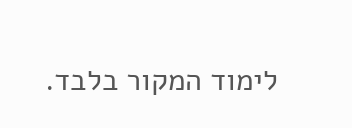לימוד המקור בלבד.